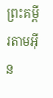ព្រះគម្ពីរតាមអ៊ីន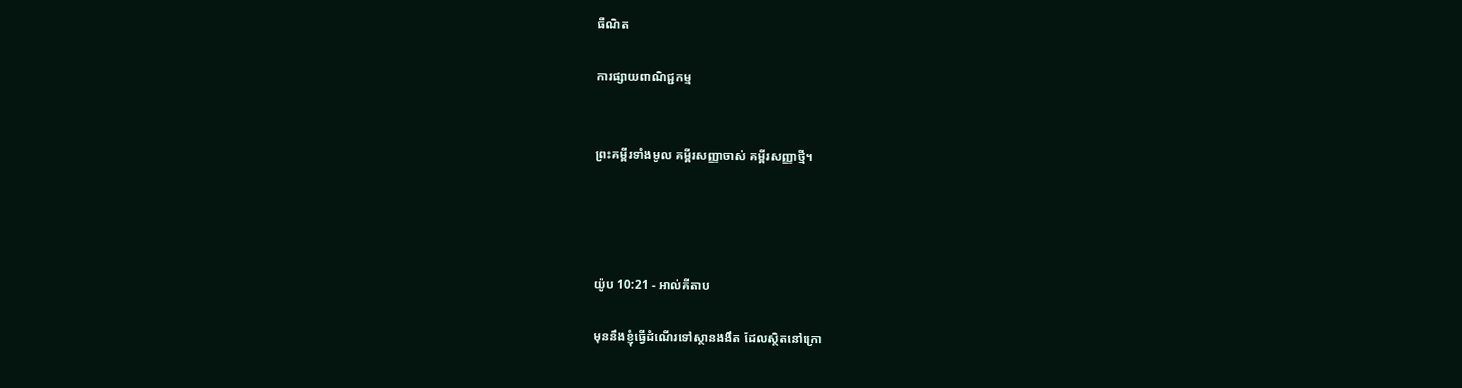ធឺណិត

ការផ្សាយពាណិជ្ជកម្ម


ព្រះគម្ពីរទាំងមូល គម្ពីរសញ្ញាចាស់ គម្ពីរសញ្ញាថ្មី។




យ៉ូប 10:21 - អាល់គីតាប

មុននឹងខ្ញុំធ្វើដំណើរទៅស្ថានងងឹត ដែលស្ថិតនៅក្រោ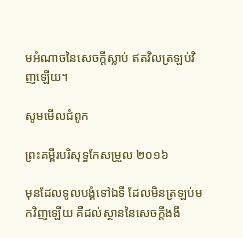មអំណាចនៃសេចក្ដីស្លាប់ ឥតវិលត្រឡប់វិញឡើយ។

សូមមើលជំពូក

ព្រះគម្ពីរបរិសុទ្ធកែសម្រួល ២០១៦

មុនដែលទូល‌បង្គំទៅឯទី ដែលមិនត្រឡប់មកវិញឡើយ គឺដល់ស្ថាននៃសេចក្ដីងងឹ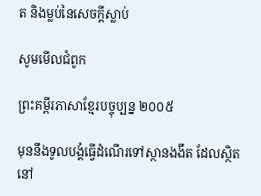ត និងម្លប់នៃសេចក្ដីស្លាប់

សូមមើលជំពូក

ព្រះគម្ពីរភាសាខ្មែរបច្ចុប្បន្ន ២០០៥

មុននឹងទូលបង្គំធ្វើដំណើរទៅស្ថានងងឹត ដែលស្ថិតនៅ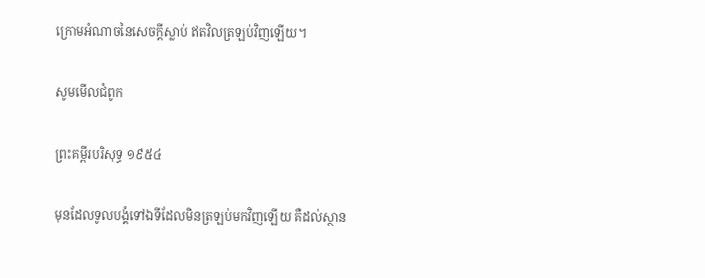ក្រោមអំណាចនៃសេចក្ដីស្លាប់ ឥតវិលត្រឡប់វិញឡើយ។

សូមមើលជំពូក

ព្រះគម្ពីរបរិសុទ្ធ ១៩៥៤

មុនដែលទូលបង្គំទៅឯទីដែលមិនត្រឡប់មកវិញឡើយ គឺដល់ស្ថាន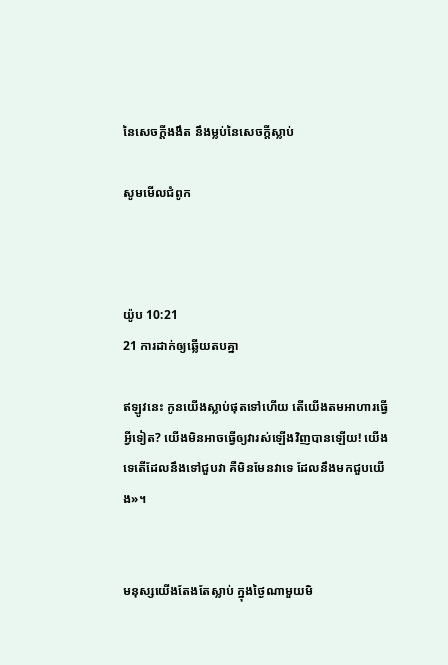នៃសេចក្ដីងងឹត នឹងម្លប់នៃសេចក្ដីស្លាប់

សូមមើលជំពូក



យ៉ូប 10:21
21 ការដាក់ឲ្យឆ្លើយតបគ្នា

ឥឡូវនេះ កូនយើងស្លាប់ផុតទៅហើយ តើយើងតមអាហារធ្វើអ្វីទៀត? យើងមិនអាចធ្វើឲ្យវារស់ឡើងវិញបានឡើយ! យើងទេតើដែលនឹងទៅជួបវា គឺមិនមែនវាទេ ដែលនឹងមកជួបយើង»។


មនុស្សយើងតែងតែស្លាប់ ក្នុងថ្ងៃណាមួយមិ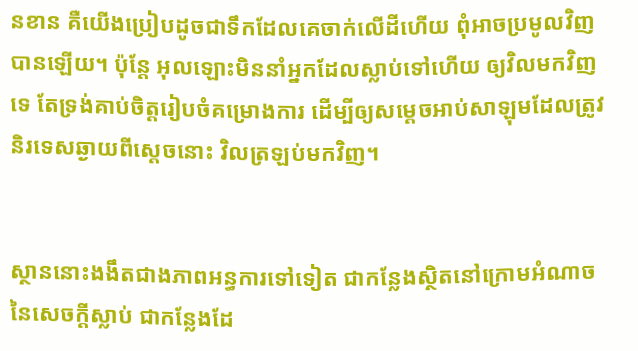នខាន គឺយើងប្រៀបដូចជាទឹកដែលគេចាក់លើដីហើយ ពុំអាចប្រមូលវិញបានឡើយ។ ប៉ុន្តែ អុលឡោះមិននាំអ្នកដែលស្លាប់ទៅហើយ ឲ្យវិលមកវិញទេ តែទ្រង់គាប់ចិត្តរៀប‌ចំគម្រោង‌ការ ដើម្បីឲ្យសម្តេចអាប់‌សាឡុមដែលត្រូវនិរ‌ទេសឆ្ងាយពីស្តេចនោះ វិលត្រឡប់មកវិញ។


ស្ថាននោះងងឹតជាងភាពអន្ធការទៅទៀត ជាកន្លែងស្ថិតនៅក្រោមអំណាចនៃសេចក្ដីស្លាប់ ជាកន្លែងដែ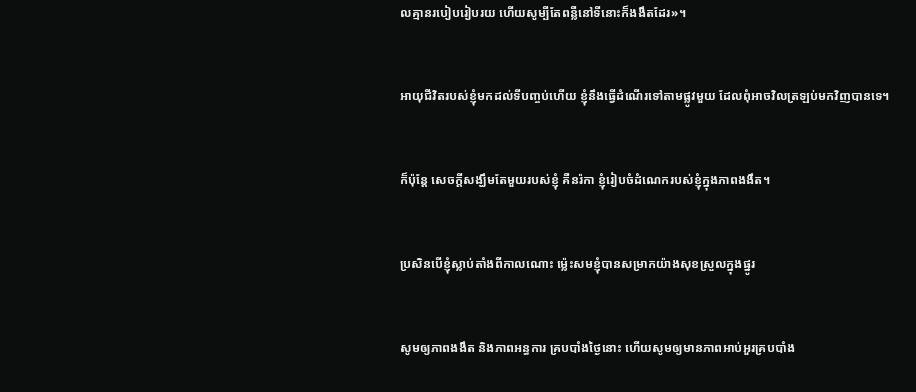លគ្មានរបៀបរៀបរយ ហើយសូម្បីតែពន្លឺនៅទីនោះក៏ងងឹតដែរ»។


អាយុជីវិតរបស់ខ្ញុំមកដល់ទីបញ្ចប់ហើយ ខ្ញុំនឹងធ្វើដំណើរទៅតាមផ្លូវមួយ ដែលពុំអាចវិលត្រឡប់មកវិញបានទេ។


ក៏ប៉ុន្តែ សេចក្ដីសង្ឃឹមតែមួយរបស់ខ្ញុំ គឺនរ៉កា ខ្ញុំរៀបចំដំណេករបស់ខ្ញុំក្នុងភាពងងឹត។


ប្រសិនបើខ្ញុំស្លាប់តាំងពីកាលណោះ ម៉្លេះសមខ្ញុំបានសម្រាកយ៉ាងសុខស្រួលក្នុងផ្នូរ


សូមឲ្យភាពងងឹត និងភាពអន្ធការ គ្របបាំងថ្ងៃនោះ ហើយសូមឲ្យមានភាពអាប់‌អួរគ្របបាំង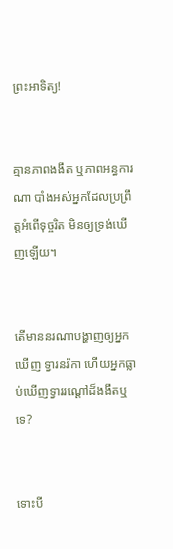ព្រះ‌អាទិត្យ!


គ្មានភាពងងឹត ឬភាពអន្ធការណា បាំងអស់អ្នកដែលប្រព្រឹត្តអំពើទុច្ចរិត មិនឲ្យទ្រង់ឃើញឡើយ។


តើមាននរណាបង្ហាញឲ្យអ្នកឃើញ ទ្វារនរ៉កា ហើយអ្នកធ្លាប់ឃើញទ្វាររណ្ដៅដ៏ងងឹតឬទេ?


ទោះបី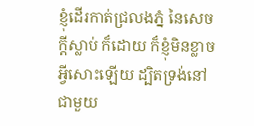ខ្ញុំដើរកាត់ជ្រលងភ្នំ នៃសេចក្ដីស្លាប់ ក៏ដោយ ក៏ខ្ញុំមិនខ្លាចអ្វីសោះឡើយ ដ្បិតទ្រង់នៅជាមួយ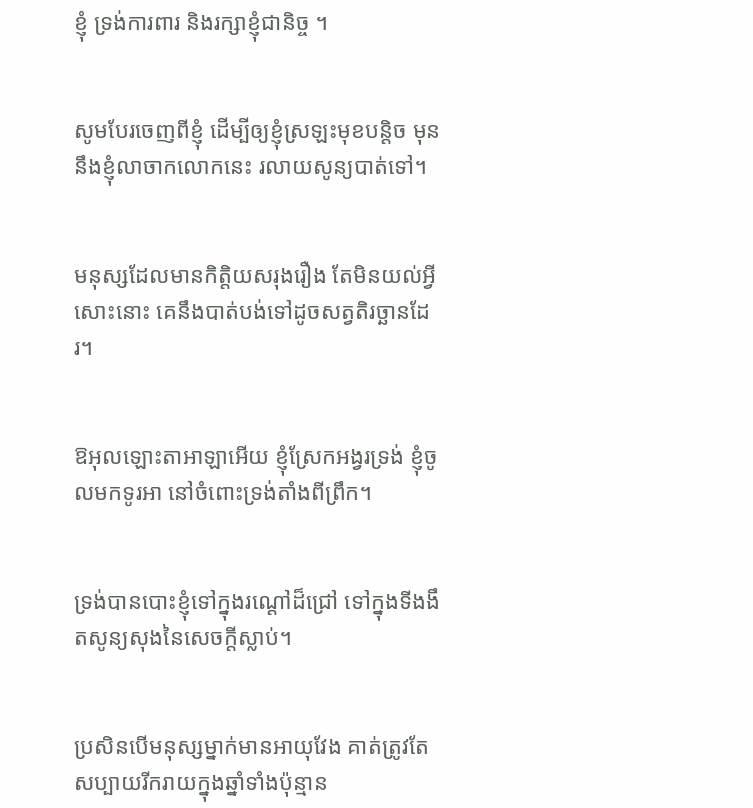ខ្ញុំ ទ្រង់ការពារ និងរក្សាខ្ញុំជា‌និច្ច ។


សូមបែរចេញពីខ្ញុំ ដើម្បីឲ្យខ្ញុំស្រឡះមុខបន្តិច មុននឹងខ្ញុំលាចាកលោកនេះ រលាយសូន្យបាត់ទៅ។


មនុស្សដែលមានកិត្តិយសរុង‌រឿង តែមិនយល់អ្វីសោះនោះ គេនឹងបាត់បង់ទៅដូចសត្វតិរច្ឆានដែរ។


ឱអុលឡោះ‌តាអាឡាអើយ ខ្ញុំស្រែកអង្វរទ្រង់ ខ្ញុំចូលមកទូរអា នៅចំពោះទ្រង់តាំងពីព្រឹក។


ទ្រង់បានបោះខ្ញុំទៅក្នុងរណ្ដៅដ៏ជ្រៅ ទៅក្នុងទីងងឹតសូន្យ‌សុងនៃសេចក្ដីស្លាប់។


ប្រសិនបើមនុស្សម្នាក់មានអាយុវែង គាត់ត្រូវតែសប្បាយរីក‌រាយក្នុងឆ្នាំទាំងប៉ុន្មាន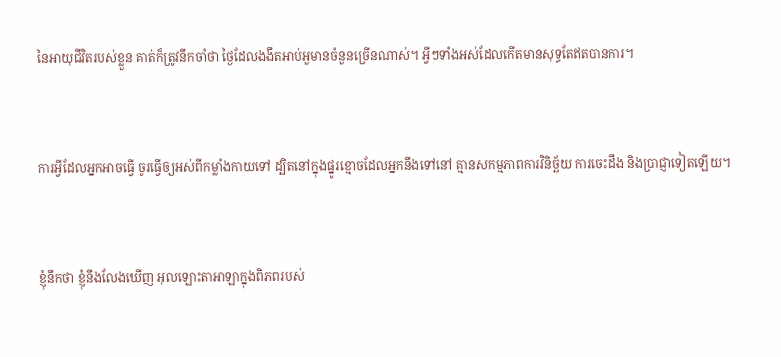នៃអាយុជីវិតរបស់ខ្លួន គាត់ក៏ត្រូវនឹកចាំថា ថ្ងៃដែលងងឹតអាប់‌អួមានចំនួនច្រើនណាស់។ អ្វីៗទាំងអស់ដែលកើតមានសុទ្ធតែឥតបានការ។


ការអ្វីដែលអ្នកអាចធ្វើ ចូរធ្វើឲ្យអស់ពីកម្លាំងកាយទៅ ដ្បិតនៅក្នុងផ្នូរខ្មោចដែលអ្នកនឹងទៅនៅ គ្មានសកម្ម‌ភាពការវិនិច្ឆ័យ ការចេះដឹង និងប្រាជ្ញាទៀតឡើយ។


ខ្ញុំនឹកថា ខ្ញុំនឹងលែងឃើញ អុលឡោះ‌តាអាឡាក្នុងពិភពរបស់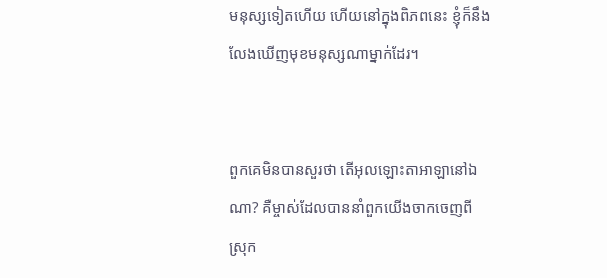មនុស្សទៀតហើយ ហើយនៅក្នុងពិភពនេះ ខ្ញុំក៏នឹងលែងឃើញមុខមនុស្សណាម្នាក់ដែរ។


ពួកគេមិនបានសួរថា តើអុលឡោះ‌តាអាឡានៅឯណា? គឺម្ចាស់ដែលបាននាំពួកយើងចាកចេញពី ស្រុក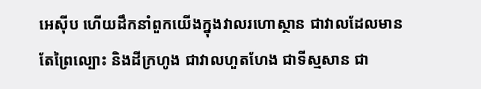អេស៊ីប ហើយដឹកនាំពួកយើងក្នុងវាលរហោ‌ស្ថាន ជាវាលដែលមានតែព្រៃល្បោះ និងដីក្រហូង ជាវាលហួត‌ហែង ជាទីស្មសាន ជា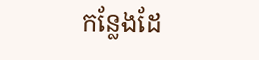កន្លែងដែ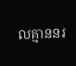លគ្មាននរ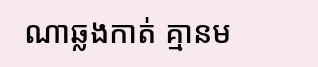ណាឆ្លងកាត់ គ្មានម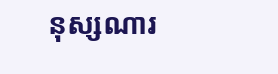នុស្សណារ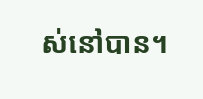ស់នៅបាន។